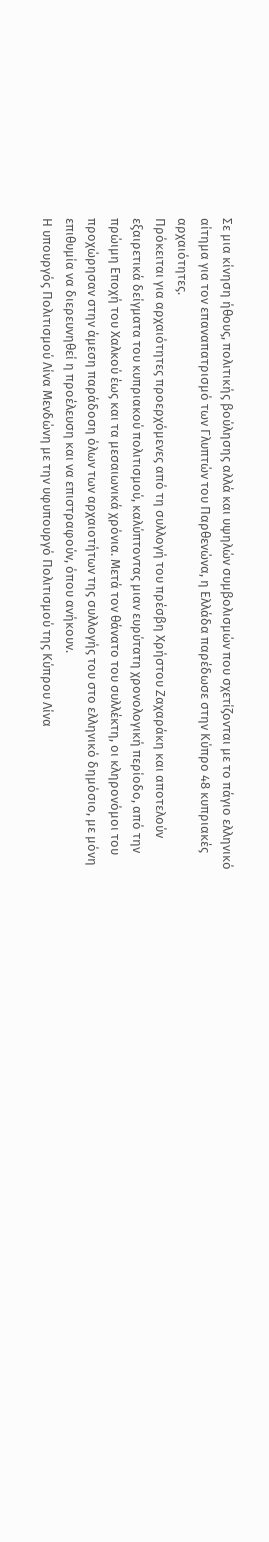Σε μια κίνηση ήθους, πολιτικής βούλησης αλλά και υψηλών συμβολισμών που σχετίζονται με το πάγιο ελληνικό αίτημα για τον επαναπατρισμό των Γλυπτών του Παρθενώνα, η Ελλάδα παρέδωσε στην Κύπρο 48 κυπριακές αρχαιότητες.
Πρόκειται για αρχαιότητες προερχόμενες από τη συλλογή του πρέσβη Χρήστου Ζαχαράκη και αποτελούν εξαιρετικά δείγματα του κυπριακού πολιτισμού, καλύπτοντας μιαν ευρύτατη χρονολογική περίοδο, από την πρώιμη Εποχή του Χαλκού έως και τα μεσαιωνικά χρόνια. Μετά τον θάνατο του συλλέκτη, οι κληρονόμοι του προχώρησαν στην άμεση παράδοση όλων των αρχαιοτήτων της συλλογής του στο ελληνικό δημόσιο, με μόνη επιθυμία να διερευνηθεί η προέλευση και να επιστραφούν, όπου ανήκουν.
Η υπουργός Πολιτισμού Λίνα Μενδώνη με την υφυπουργό Πολιτισμού της Κύπρου Λίνα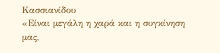Κασσιανίδου
«Είναι μεγάλη η χαρά και η συγκίνηση μας,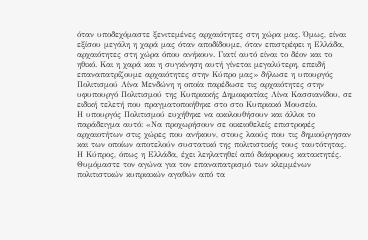όταν υποδεχόμαστε ξενιτεμένες αρχαιότητες στη χώρα μας. Όμως, είναι εξίσου μεγάλη η χαρά μας όταν αποδίδουμε, όταν επιστρέφει η Ελλάδα, αρχαιότητες στη χώρα όπου ανήκουν. Γιατί αυτό είναι το δέον και το ηθικό. Και η χαρά και η συγκίνηση αυτή γίνεται μεγαλύτερη, επειδή επαναπατρίζουμε αρχαιότητες στην Κύπρο μας» δήλωσε η υπουργός Πολιτισμού Λίνα Μενδώνη η οποία παρέδωσε τις αρχαιότητες στην υφυπουργό Πολιτισμού της Κυπριακής Δημοκρατίας Λίνα Κασσιανίδου, σε ειδική τελετή που πραγματοποιήθηκε στο στο Κυπριακό Μουσείο.
Η υπουργός Πολιτισμού ευχήθηκε να ακολουθήσουν και άλλοι το παράδειγμα αυτό: «Να προχωρήσουν σε οικειοθελείς επιστροφές αρχαιοτήτων στις χώρες που ανήκουν, στους λαούς που τις δημιούργησαν και των οποίων αποτελούν συστατικό της πολιτιστικής τους ταυτότητας. Η Κύπρος, όπως η Ελλάδα, έχει λεηλατηθεί από διάφορους κατακτητές. Θυμόμαστε τον αγώνα για τον επαναπατρισμό των κλεμμένων πολιτιστικών κυπριακών αγαθών από τα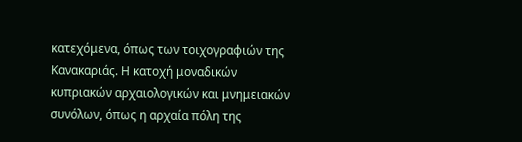κατεχόμενα, όπως των τοιχογραφιών της Κανακαριάς. Η κατοχή μοναδικών κυπριακών αρχαιολογικών και μνημειακών συνόλων, όπως η αρχαία πόλη της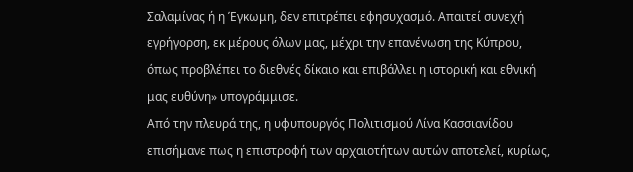Σαλαμίνας ή η Έγκωμη, δεν επιτρέπει εφησυχασμό. Απαιτεί συνεχή εγρήγορση, εκ μέρους όλων μας, μέχρι την επανένωση της Κύπρου, όπως προβλέπει το διεθνές δίκαιο και επιβάλλει η ιστορική και εθνική μας ευθύνη» υπογράμμισε.
Από την πλευρά της, η υφυπουργός Πολιτισμού Λίνα Κασσιανίδου επισήμανε πως η επιστροφή των αρχαιοτήτων αυτών αποτελεί, κυρίως,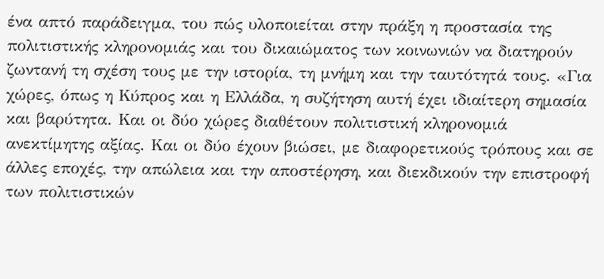ένα απτό παράδειγμα, του πώς υλοποιείται στην πράξη η προστασία της πολιτιστικής κληρονομιάς και του δικαιώματος των κοινωνιών να διατηρούν ζωντανή τη σχέση τους με την ιστορία, τη μνήμη και την ταυτότητά τους. «Για χώρες, όπως η Κύπρος και η Ελλάδα, η συζήτηση αυτή έχει ιδιαίτερη σημασία και βαρύτητα. Και οι δύο χώρες διαθέτουν πολιτιστική κληρονομιά ανεκτίμητης αξίας. Και οι δύο έχουν βιώσει, με διαφορετικούς τρόπους και σε άλλες εποχές, την απώλεια και την αποστέρηση, και διεκδικούν την επιστροφή των πολιτιστικών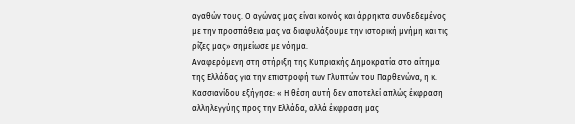αγαθών τους. Ο αγώνας μας είναι κοινός και άρρηκτα συνδεδεμένος με την προσπάθεια μας να διαφυλάξουμε την ιστορική μνήμη και τις ρίζες μας» σημείωσε με νόημα.
Αναφερόμενη στη στήριξη της Κυπριακής Δημοκρατία στο αίτημα της Ελλάδας για την επιστροφή των Γλυπτών του Παρθενώνα, η κ. Κασσιανίδου εξήγησε: « Η θέση αυτή δεν αποτελεί απλώς έκφραση αλληλεγγύης προς την Ελλάδα, αλλά έκφραση μας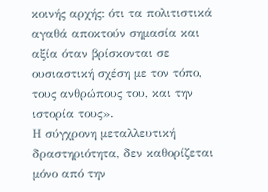κοινής αρχής: ότι τα πολιτιστικά αγαθά αποκτούν σημασία και αξία όταν βρίσκονται σε ουσιαστική σχέση με τον τόπο, τους ανθρώπους του, και την ιστορία τους».
Η σύγχρονη μεταλλευτική δραστηριότητα, δεν καθορίζεται μόνο από την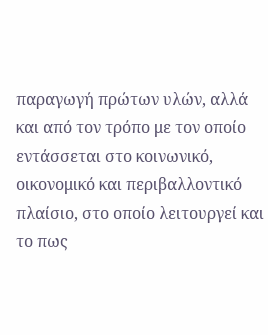παραγωγή πρώτων υλών, αλλά και από τον τρόπο με τον οποίο εντάσσεται στο κοινωνικό, οικονομικό και περιβαλλοντικό πλαίσιο, στο οποίο λειτουργεί και το πως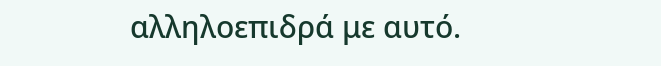αλληλοεπιδρά με αυτό.